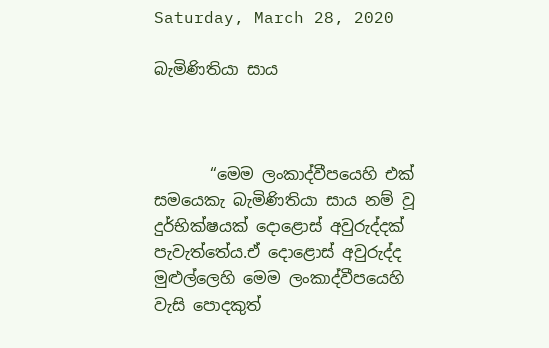Saturday, March 28, 2020

බැමිණිතියා සාය



       “මෙම ලංකාද්වීපයෙහි එක් සමයෙකැ බැමිණිතියා සාය නම් වූ දුර්භික්ෂයක් දොළොස් අවුරුද්දක් පැවැත්තේය.ඒ දොළොස් අවුරුද්ද මුළුල්ලෙහි මෙම ලංකාද්වීපයෙහි වැසි පොදකුත්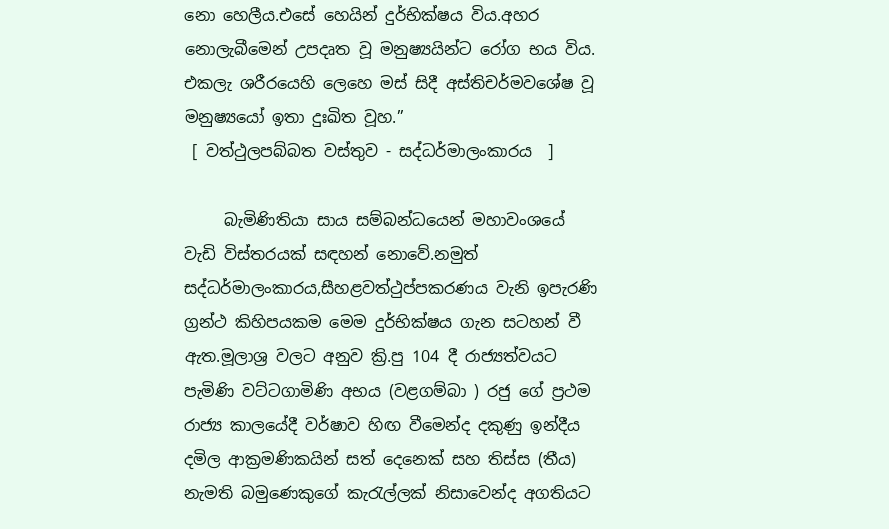නො හෙලීය.එසේ හෙයින් දුර්භික්ෂය විය.අහර නොලැබීමෙන් උපදෘත වූ මනුෂ්‍යයින්ට රෝග භය විය.
එකලැ ශරීරයෙහි ලෙහෙ මස් සිදී අස්තිචර්මවශේෂ වූ මනුෂ්‍යයෝ ඉතා දුඃඛිත වූහ.”
 [ වත්ථුලපබ්බත වස්තුව - සද්ධර්මාලංකාරය  ]

     බැමිණිතියා සාය සම්බන්ධයෙන් මහාවංශයේ  වැඩි විස්තරයක් සඳහන් නොවේ.නමුත් සද්ධර්මාලංකාරය,සීහළවත්ථුප්පකරණය වැනි ඉපැරණි ග්‍රන්ථ කිහිපයකම මෙම දුර්භික්ෂය ගැන සටහන් වී ඇත.මූලාශ්‍ර වලට අනුව ක්‍රි.පු 104 දී රාජ්‍යත්වයට පැමිණි වට්ටගාමිණි අභය (වළගම්බා ) රජු ගේ ප්‍රථම රාජ්‍ය කාලයේදී වර්ෂාව හිඟ වීමෙන්ද දකුණු ඉන්දීය දමිල ආක්‍රමණිකයින් සත් දෙනෙක් සහ තිස්ස (තීය) නැමති බමුණෙකුගේ කැරැල්ලක් නිසාවෙන්ද අගතියට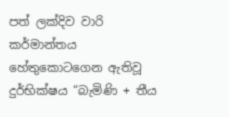පත් ලක්දිව වාරි කර්මාන්තය හේතුකොටගෙන ඇතිවූ දුර්භික්ෂය “බැමිණි + තීය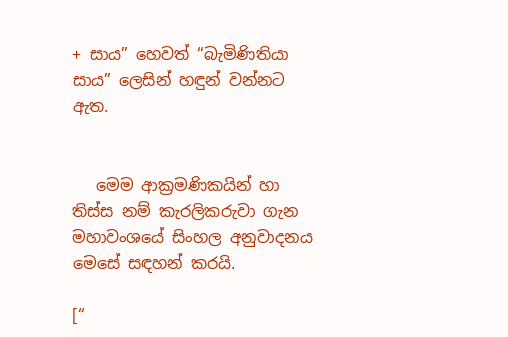+ සාය” හෙවත් “බැමිණිතියා සාය” ලෙසින් හඳුන් වන්නට ඇත.


   මෙම ආක්‍රමණිකයින් හා තිස්ස නම් කැරලිකරුවා ගැන මහාවංශයේ සිංහල අනුවාදනය මෙසේ සඳහන් කරයි.

[“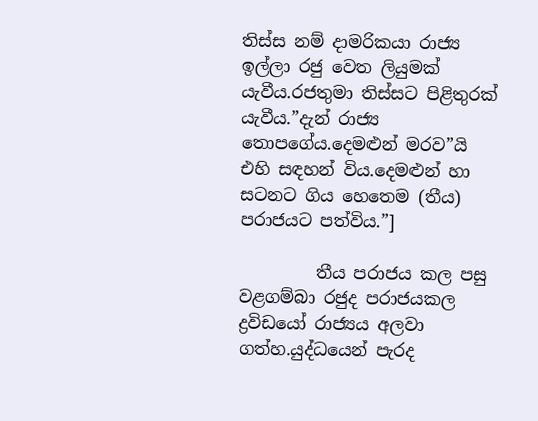තිස්ස නම් දාමරිකයා රාජ්‍ය ඉල්ලා රජු වෙත ලියුමක් යැවීය.රජතුමා තිස්සට පිළිතුරක් යැවීය.”දැන් රාජ්‍ය තොපගේය.දෙමළුන් මරව”යි එහි සඳහන් විය.දෙමළුන් හා සටනට ගිය හෙතෙම (තීය) පරාජයට පත්විය.”]

         තීය පරාජය කල පසු වළගම්බා රජුද පරාජයකල ද්‍රවිඩයෝ රාජ්‍යය අලවා ගත්හ.යුද්ධයෙන් පැරද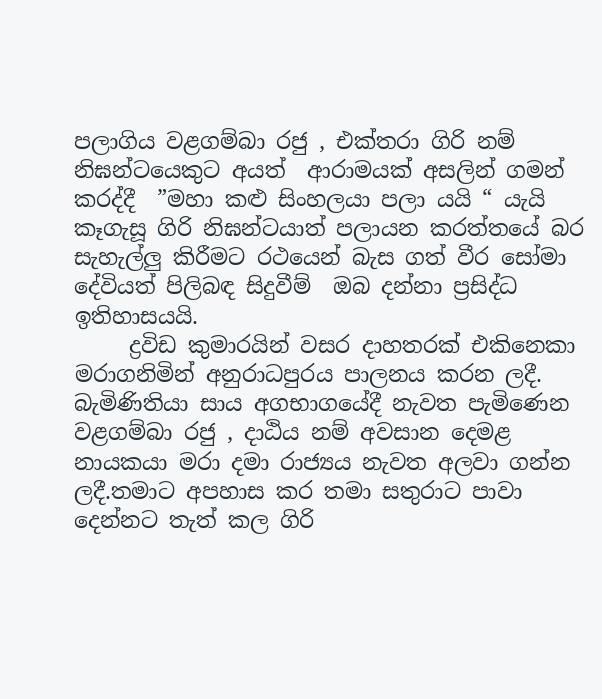පලාගිය වළගම්බා රජු , එක්තරා ගිරි නම් නිඝන්ටයෙකුට අයත්  ආරාමයක් අසලින් ගමන් කරද්දී  ”මහා කළු සිංහලයා පලා යයි “ යැයි කෑගැසූ ගිරි නිඝන්ටයාත් පලායන කරත්තයේ බර සැහැල්ලු කිරීමට රථයෙන් බැස ගත් වීර සෝමා දේවියත් පිලිබඳ සිදුවීම්  ඔබ දන්නා ප්‍රසිද්ධ ඉතිහාසයයි.
     ද්‍රවිඩ කුමාරයින් වසර දාහතරක් එකිනෙකා මරාගනිමින් අනුරාධපුරය පාලනය කරන ලදී. බැමිණිතියා සාය අගභාගයේදී නැවත පැමිණෙන වළගම්බා රජු , දාඨිය නම් අවසාන දෙමළ නායකයා මරා දමා රාජ්‍යය නැවත අලවා ගන්න ලදී.තමාට අපහාස කර තමා සතුරාට පාවා දෙන්නට තැත් කල ගිරි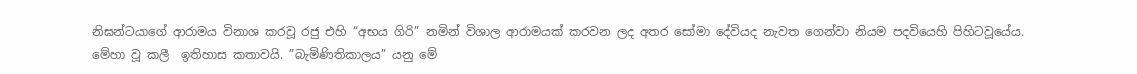නිඝන්ටයාගේ ආරාමය විනාශ කරවූ රජු එහි “අභය ගිරි” නමින් විශාල ආරාමයක් කරවන ලද අතර සෝමා දේවියද නැවත ගෙන්වා නියම පදවියෙහි පිහිටවූයේය.
මේහා වූ කලී  ඉතිහාස කතාවයි. ”බැමිණිතිකාලය” යනු මේ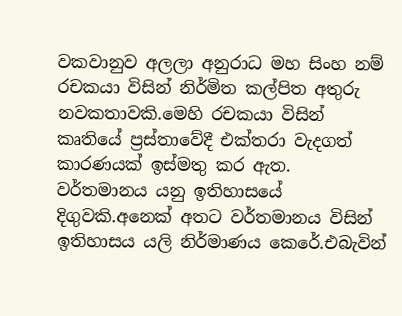වකවානුව අලලා අනුරාධ මහ සිංහ නම් රචකයා විසින් නිර්මිත කල්පිත අතුරු නවකතාවකි.මෙහි රචකයා විසින් කෘතියේ ප්‍රස්තාවේදී එක්තරා වැදගත් කාරණයක් ඉස්මතු කර ඇත.
වර්තමානය යනු ඉතිහාසයේ දිගුවකි.අනෙක් අතට වර්තමානය විසින් ඉතිහාසය යලි නිර්මාණය කෙරේ.එබැවින්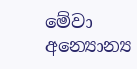මේවා අන්‍යොන්‍ය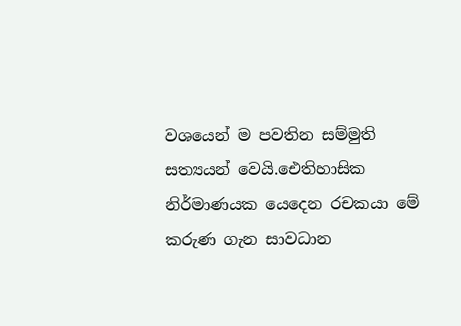වශයෙන් ම පවතින සම්මුති සත්‍යයන් වෙයි.ඓතිහාසික නිර්මාණයක යෙදෙන රචකයා මේ  කරුණ ගැන සාවධාන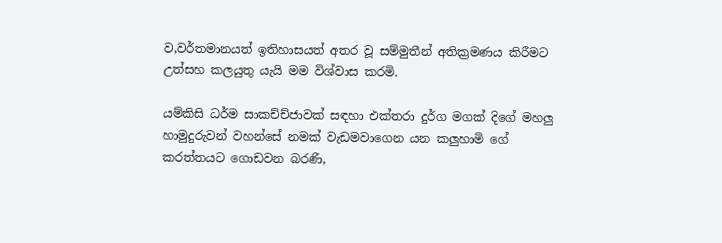ව,වර්තමානයත් ඉතිහාසයත් අතර වූ සම්මුතීන් අතික්‍රමණය කිරීමට උත්සහ කලයුතු යැයි මම විශ්වාස කරමි.

යම්කිසි ධර්ම සාකච්ච්ජාවක් සඳහා එක්තරා දුර්ග මගක් දිගේ මහලු හාමුදුරුවන් වහන්සේ නමක් වැඩමවාගෙන යන කලුහාමි ගේ කරත්තයට ගොඩවන බරණි,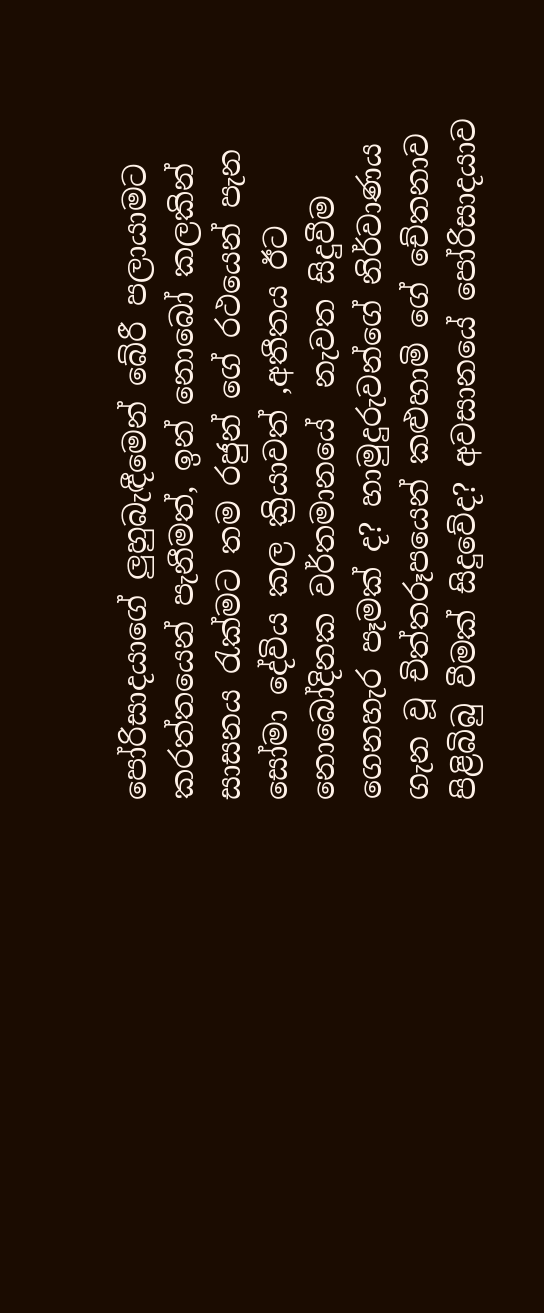පෝරිසාදයාගේ ලුහුබැඳීමෙන් බේරී පලායාමට කරත්තයෙන් පැනීමත්, ඉන් නොබෝ කලකින් සාසනය රැක්මට තම රජුන් ගේ රථයෙන් පැන සෝමා දේවිය කල ක්‍රියාවත් ,අතීතය ඊට නොබෝදිනක වර්තමානයේ  නැවත සිදුවීම ගෙනහැර පෑමක් ද? හාමුදුරුවන්ගේ නිර්වාණය ගැන වූ චිත්තරූපයෙන් කළුහාමි ගේ චේතනාව පිළිබිබු වීමක් සිදුවේද? අවසානයේ පෝරිසාදයාව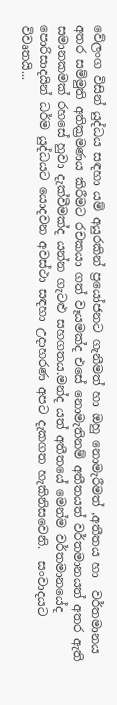වේලංග විසින් යුද්ධය සඳහා යම් අයුරකින් ප්‍රයෝජනට ගැනීමත් හා ඔහු නොමැරීමත් ,අතීතය හා  වර්තමානය අතර සම්මුති අතික්‍රමණය කිරීමට රචකයා ගත් වෑයමක්ද එසේ නොමැතිනම් අතීතයත් වර්තමානයත් අතර ඇති සමානකමක් රහසේ හුවා දැක්වීමක්ද යන්න ගැටළු සහගතය.මන්ද යත් අතීතයේ මෙන්ම වර්තමානයේද පොරිසාදයින් ධර්ම යුද්ධයට යොදවන අවස්ථා සඳහා උදාහරණ අපට දැකගත හැකිනිසවෙනි.  සංවාදයට විවෘතයි...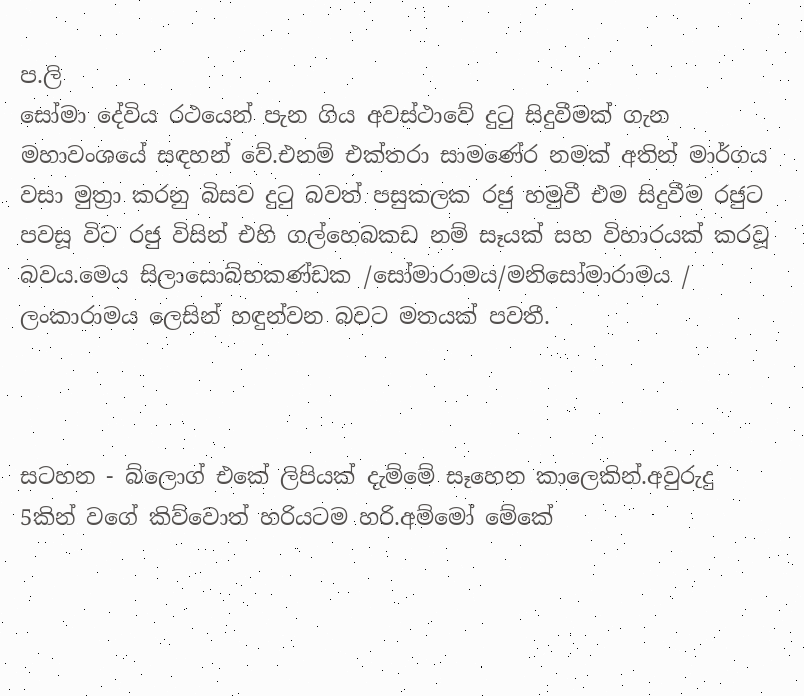ප.ලි
සෝමා දේවිය රථයෙන් පැන ගිය අවස්ථාවේ දුටු සිදුවීමක් ගැන මහාවංශයේ සඳහන් වේ.එනම් එක්තරා සාමණේර නමක් අතින් මාර්ගය වසා මුත්‍රා කරනු බිසව දුටු බවත් පසුකලක රජු හමුවී එම සිදුවීම රජුට පවසූ විට රජු විසින් එහි ගල්හෙබකඩ නම් සෑයක් සහ විහාරයක් කරවූ බවය.මෙය සිලාසොබ්භකණ්ඩක /සෝමාරාමය/මනිසෝමාරාමය / ලංකාරාමය ලෙසින් හඳුන්වන බවට මතයක් පවතී.



සටහන - බ්ලොග් එකේ ලිපියක් දැම්මේ සෑහෙන කාලෙකින්.අවුරුදු 5කින් වගේ කිව්වොත් හරියටම හරි.අම්මෝ මේකේ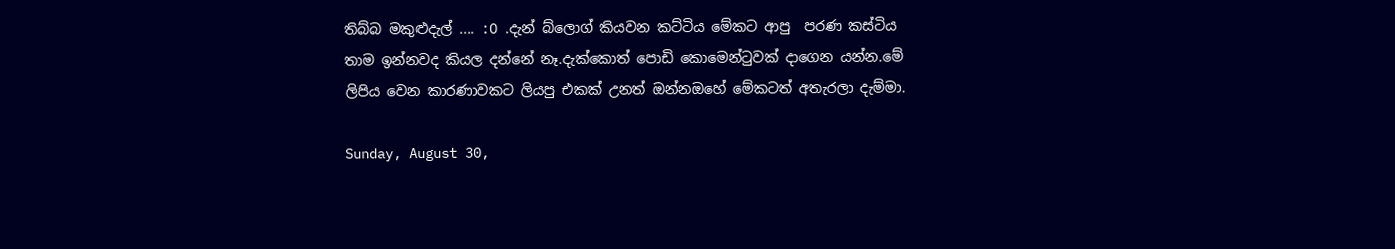තිබ්බ මකුළුදැල් .... :O .දැන් බ්ලොග් කියවන කට්ටිය මේකට ආපු  පරණ කස්ටිය තාම ඉන්නවද කියල දන්නේ නෑ.දැක්කොත් පොඩි කොමෙන්ටුවක් දාගෙන යන්න.මේ ලිපිය වෙන කාරණාවකට ලියපු එකක් උනත් ඔන්නඔහේ මේකටත් අතැරලා දැම්මා.

Sunday, August 30,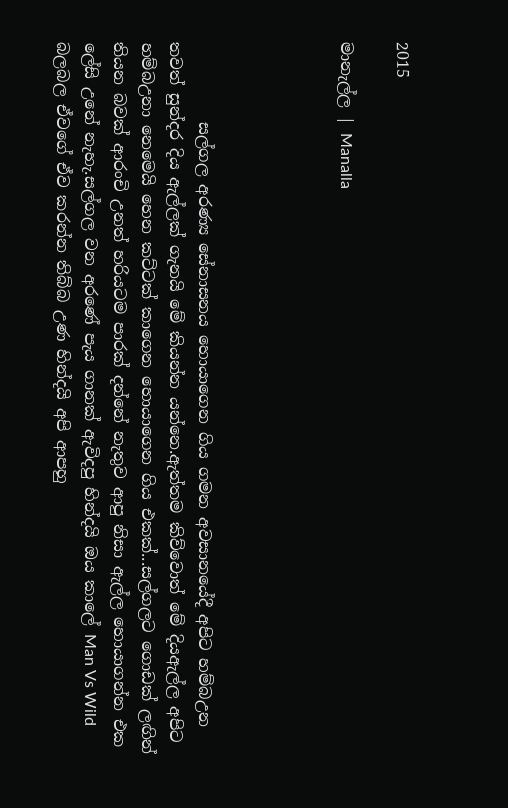2015

මානැල්ල | Manalla




          සල්ගල අරණ්‍ය සේනාසනය හොයාගෙන ගිය ගමන අවසානයේදී අපිට හම්බඋන තවත් සුන්දර දිය ඇල්ලක් ගැනයි මේ කියන්න යන්නෙ.ඇත්තම කිව්වොත් මේ දියඇල්ල අපිට හම්බඋනා නෙමෙයි හෙන කට්ටක් කාගෙන හොයාගෙන ගිය එකක්...සල්ගලට ගොඩක් ලඟින් තියන බවක් ආරංචි උනත් හරියටම පාරක් දන්නේ නැතුව ආපු නිසා ඇල්ල හොයාගන්න එක ලේසි උනේ නැහැ.සල්ගල වන අරණේ පැය ගානක් ඇවිදපු හින්දයි ඔය කාලේ Man Vs Wild බලබල ඒවගේ ඒව කරන්න තිබ්බ උණ හින්දයි අපි ආපහු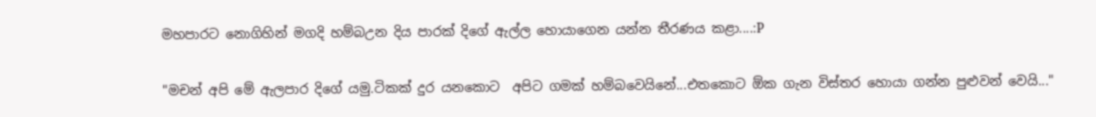මහපාරට නොගිහින් මගදි හම්බඋන දිය පාරක් දිගේ ඇල්ල හොයාගෙන යන්න තීරණය කළා....:P

"මචන් අපි මේ ඇලපාර දිගේ යමු.ටිකක් දුර යනකොට  අපිට ගමක් හම්බවෙයිනේ...එතකොට ඕක ගැන විස්තර හොයා ගන්න පුළුවන් වෙයි..."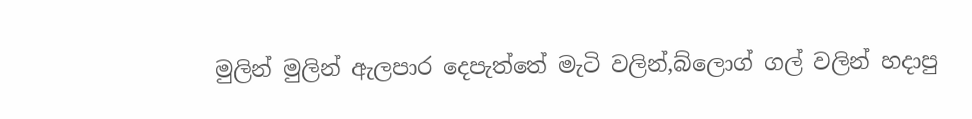මුලින් මුලින් ඇලපාර දෙපැත්තේ මැටි වලින්,බ්ලොග් ගල් වලින් හදාපු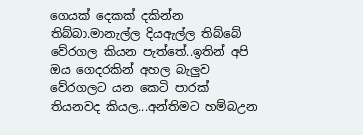ගෙයක් දෙකක් දකින්න තිබ්බා.මානැල්ල දියඇල්ල තිබ්බේ වේරගල කියන පැත්තේ..ඉතින් අපි ඔය ගෙදරකින් අහල බැලුව වේරගලට යන කෙටි පාරක් තියනවද කියල...අන්තිමට හම්බඋන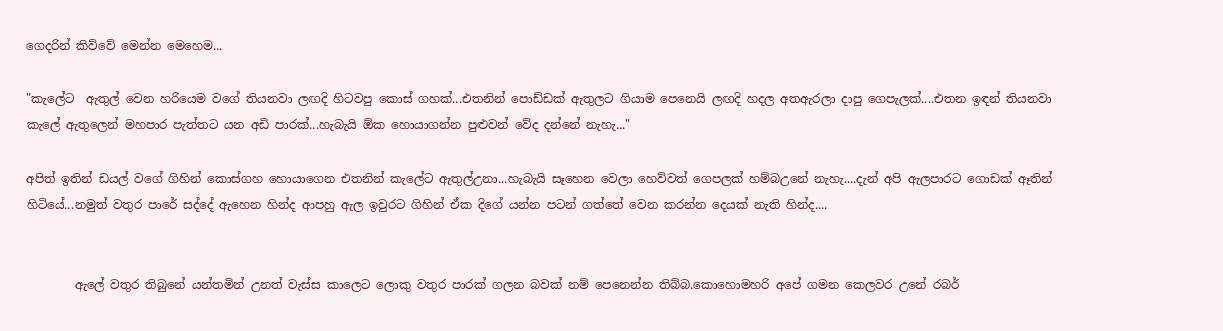ගෙදරින් කිව්වේ මෙන්න මෙහෙම...

"කැලේට  ඇතුල් වෙන හරියෙම වගේ තියනවා ලඟදි හිටවපු කොස් ගහක්...එතනින් පොඩ්ඩක් ඇතුලට ගියාම පෙනෙයි ලඟදි හදල අතඇරලා දාපු ගෙපැලක්....එතන ඉඳන් තියනවා කැලේ ඇතුලෙන් මහපාර පැත්තට යන අඩි පාරක්...හැබැයි ඕක හොයාගන්න පුළුවන් වේද දන්නේ නැහැ..."

අපිත් ඉතින් ඩයල් වගේ ගිහින් කොස්ගහ හොයාගෙන එතනින් කැලේට ඇතුල්උනා...හැබැයි සෑහෙන වෙලා හෙව්වත් ගෙපලක් හම්බඋනේ නැහැ....දැන් අපි ඇලපාරට ගොඩක් ඈතින් හිටියේ...නමුත් වතුර පාරේ සද්දේ ඇහෙන හින්ද ආපහු ඇල ඉවුරට ගිහින් ඒක දිගේ යන්න පටන් ගත්තේ වෙන කරන්න දෙයක් නැති හින්ද....


        ඇලේ වතුර තිබුනේ යන්තමින් උනත් වැස්ස කාලෙට ලොකු වතුර පාරක් ගලන බවක් නම් පෙනෙන්න තිබ්බ.කොහොමහරි අපේ ගමන කෙලවර උනේ රබර්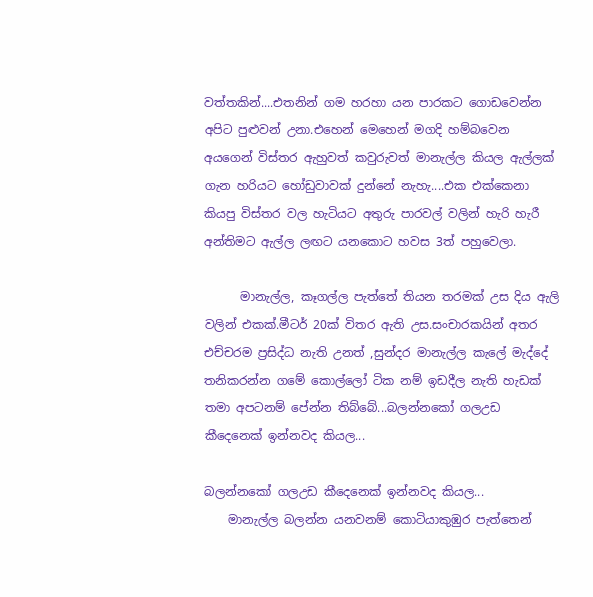වත්තකින්....එතනින් ගම හරහා යන පාරකට ගොඩවෙන්න අපිට පුළුවන් උනා.එහෙන් මෙහෙන් මගදි හම්බවෙන අයගෙන් විස්තර ඇහුවත් කවුරුවත් මානැල්ල කියල ඇල්ලක් ගැන හරියට හෝඩුවාවක් දුන්නේ නැහැ....එක එක්කෙනා කියපු විස්තර වල හැටියට අතුරු පාරවල් වලින් හැරි හැරී අන්තිමට ඇල්ල ලඟට යනකොට හවස 3ත් පහුවෙලා.

      මානැල්ල, කෑගල්ල පැත්තේ තියන තරමක් උස දිය ඇලි වලින් එකක්.මීටර් 20ක් විතර ඇති උස.සංචාරකයින් අතර එච්චරම ප්‍රසිද්ධ නැති උනත් ,සුන්දර මානැල්ල කැලේ මැද්දේ තනිකරන්න ගමේ කොල්ලෝ ටික නම් ඉඩදීල නැති හැඩක් තමා අපටනම් පේන්න තිබ්බේ...බලන්නකෝ ගලඋඩ කීදෙනෙක් ඉන්නවද කියල...

බලන්නකෝ ගලඋඩ කීදෙනෙක් ඉන්නවද කියල...
    මානැල්ල බලන්න යනවනම් කොටියාකුඹුර පැත්තෙන්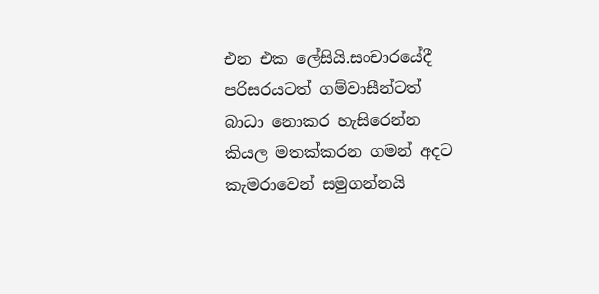එන එක ලේසියි.සංචාරයේදී පරිසරයටත් ගම්වාසීන්ටත් බාධා නොකර හැසිරෙන්න කියල මතක්කරන ගමන් අදට කැමරාවෙන් සමුගන්නයි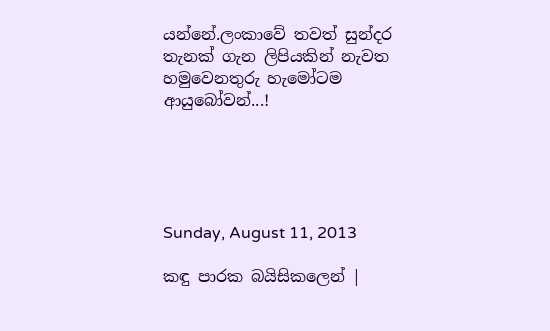යන්නේ.ලංකාවේ තවත් සුන්දර තැනක් ගැන ලිපියකින් නැවත හමුවෙනතුරු හැමෝටම ආයුබෝවන්...!





Sunday, August 11, 2013

කඳු පාරක බයිසිකලෙන් |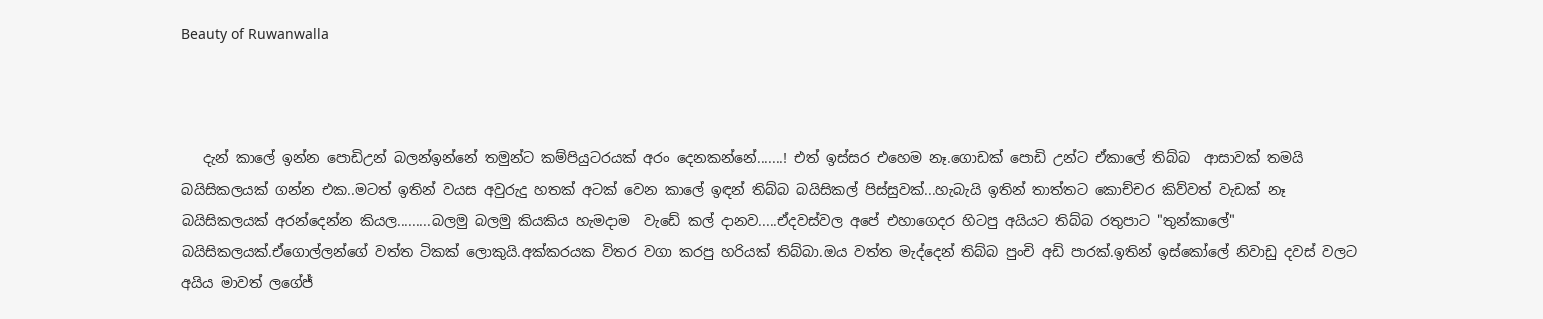Beauty of Ruwanwalla



   දැන් කාලේ ඉන්න පොඩිඋන් බලන්ඉන්නේ තමුන්ට කම්පියුටරයක් අරං දෙනකන්නේ.......! එත් ඉස්සර එහෙම නෑ.ගොඩක් පොඩි උන්ට ඒකාලේ තිබ්බ  ආසාවක් තමයි බයිසිකලයක් ගන්න එක..මටත් ඉතින් වයස අවුරුදු හතක් අටක් වෙන කාලේ ඉඳන් තිබ්බ බයිසිකල් පිස්සුවක්...හැබැයි ඉතින් තාත්තට කොච්චර කිව්වත් වැඩක් නෑ බයිසිකලයක් අරන්දෙන්න කියල.........බලමු බලමු කියකිය හැමදාම  වැඩේ කල් දානව.....ඒදවස්වල අපේ එහාගෙදර හිටපු අයියට තිබ්බ රතුපාට "තුන්කාලේ" බයිසිකලයක්.ඒගොල්ලන්ගේ වත්ත ටිකක් ලොකුයි.අක්කරයක විතර වගා කරපු හරියක් තිබ්බා.ඔය වත්ත මැද්දෙන් තිබ්බ පුංචි අඩි පාරක්.ඉතින් ඉස්කෝලේ නිවාඩු දවස් වලට අයිය මාවත් ලගේජ්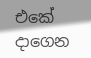එකේ දාගෙන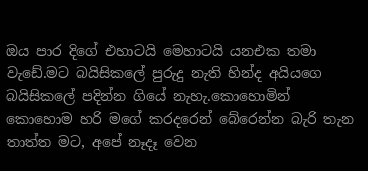ඔය පාර දිගේ එහාටයි මෙහාටයි යනඑක තමා වැඩේ.මට බයිසිකලේ පුරුදු නැති හින්ද අයියගෙ බයිසිකලේ පදින්න ගියේ නැහැ.කොහොමින් කොහොම හරි මගේ කරදරෙන් බේරෙන්න බැරි තැන තාත්ත මට, අපේ නෑදෑ වෙන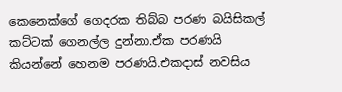කෙනෙක්ගේ ගෙදරක තිබ්බ පරණ බයිසිකල් කට්ටක් ගෙනල්ල දුන්නා.ඒක පරණයි කියන්නේ හෙනම පරණයි.එකදාස් නවසිය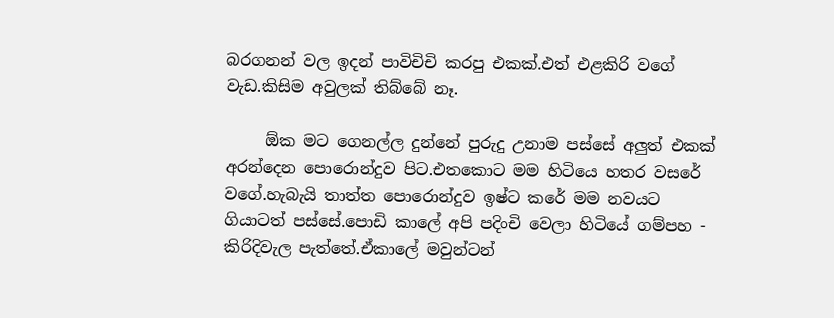බරගනන් වල ඉදන් පාවිචිචි කරපු එකක්.එත් එළකිරි වගේ වැඩ.කිසිම අවුලක් තිබ්බේ නෑ.

     ඕක මට ගෙනල්ල දුන්නේ පුරුදු උනාම පස්සේ අලුත් එකක් අරන්දෙන පොරොන්දුව පිට.එතකොට මම හිටියෙ හතර වසරේ වගේ.හැබැයි තාත්ත පොරොන්දුව ඉෂ්ට කරේ මම නවයට ගියාටත් පස්සේ.පොඩි කාලේ අපි පදිංචි වෙලා හිටියේ ගම්පහ - කිරිදිවැල පැත්තේ.ඒකාලේ මවුන්ටන්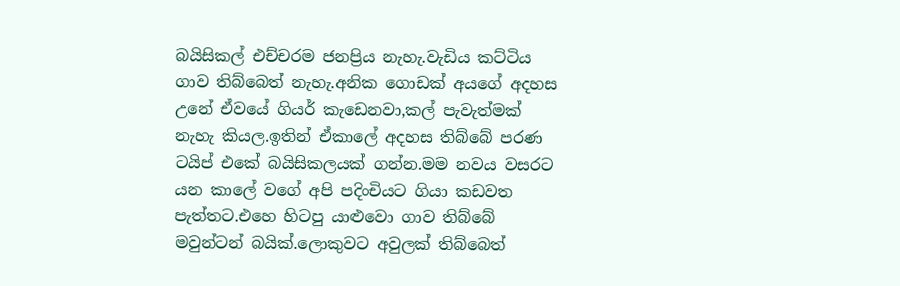බයිසිකල් එච්චරම ජනප්‍රිය නැහැ.වැඩිය කට්ටිය ගාව තිබ්බෙත් නැහැ.අනික ගොඩක් අයගේ අදහස උනේ ඒවයේ ගියර් කැඩෙනවා,කල් පැවැත්මක් නැහැ කියල.ඉතින් ඒකාලේ අදහස තිබ්බේ පරණ ටයිප් එකේ බයිසිකලයක් ගන්න.මම නවය වසරට යන කාලේ වගේ අපි පදිංචියට ගියා කඩවත පැත්තට.එහෙ හිටපු යාළුවො ගාව තිබ්බේ මවුන්ටන් බයික්.ලොකුවට අවුලක් තිබ්බෙත්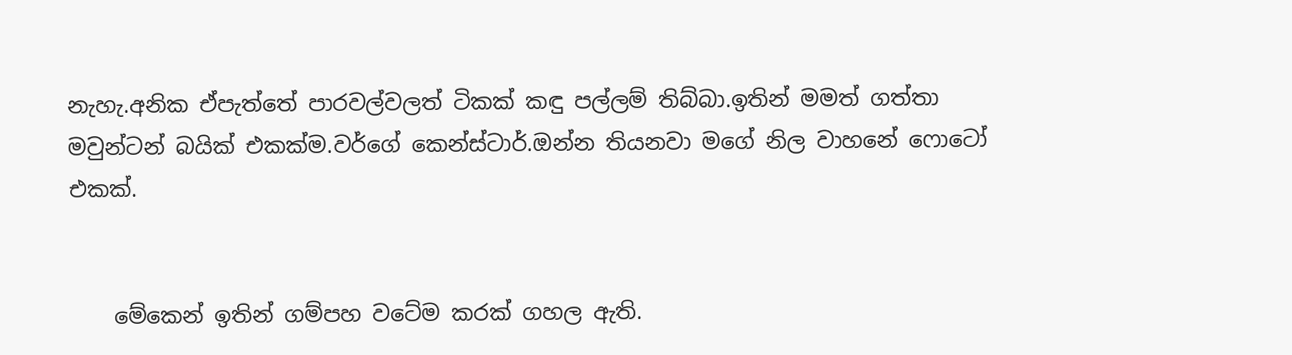නැහැ.අනික ඒපැත්තේ පාරවල්වලත් ටිකක් කඳු පල්ලම් තිබ්බා.ඉතින් මමත් ගත්තා මවුන්ටන් බයික් එකක්ම.වර්ගේ කෙන්ස්ටාර්.ඔන්න තියනවා මගේ නිල වාහනේ ෆොටෝ එකක්.


    මේකෙන් ඉතින් ගම්පහ වටේම කරක් ගහල ඇති.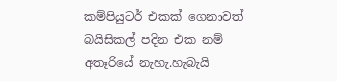කම්පියුටර් එකක් ගෙනාවත් බයිසිකල් පදින එක නම් අතෑරියේ නැහැ.හැබැයි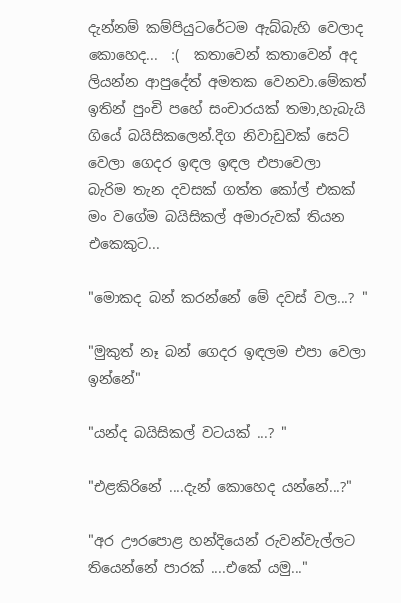දැන්නම් කම්පියුටරේටම ඇබ්බැහි වෙලාද කොහෙද...  :(  කතාවෙන් කතාවෙන් අද ලියන්න ආපුදේත් අමතක වෙනවා.මේකත් ඉතින් පුංචි පහේ සංචාරයක් තමා,හැබැයි ගියේ බයිසිකලෙන්.දිග නිවාඩුවක් සෙට් වෙලා ගෙදර ඉඳල ඉඳල එපාවෙලා  බැරිම තැන දවසක් ගත්ත කෝල් එකක් මං වගේම බයිසිකල් අමාරුවක් තියන එකෙකුට...

"මොකද බන් කරන්නේ මේ දවස් වල...? "

"මුකුත් නෑ බන් ගෙදර ඉඳලම එපා වෙලා ඉන්නේ"

"යන්ද බයිසිකල් වටයක් ...? "

"එළකිරිනේ ....දැන් කොහෙද යන්නේ...?"

"අර ඌරපොළ හන්දියෙන් රුවන්වැල්ලට තියෙන්නේ පාරක් ....එකේ යමු..."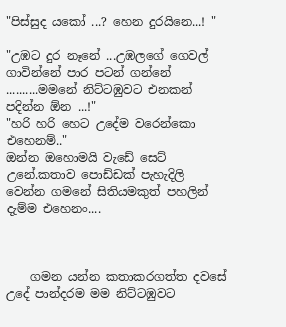"පිස්සුද යකෝ ...? හෙන දුරයිනෙ...! "

"උඹට දුර නෑනේ ...උඹලගේ ගෙවල් ගාවින්නේ පාර පටන් ගන්නේ ..........මමනේ නිට්ටඹුවට එනකන් පදින්න ඕන ...!"
"හරි හරි හෙට උදේම වරෙන්කො එහෙනම්.."
ඔන්න ඔහොමයි වැඩේ සෙට් උනේ.කතාව පොඩ්ඩක් පැහැදිලි වෙන්න ගමනේ සිතියමකුත් පහලින් දැම්ම එහෙනං....



    ගමන යන්න කතාකරගත්ත දවසේ උදේ පාන්දරම මම නිට්ටඹුවට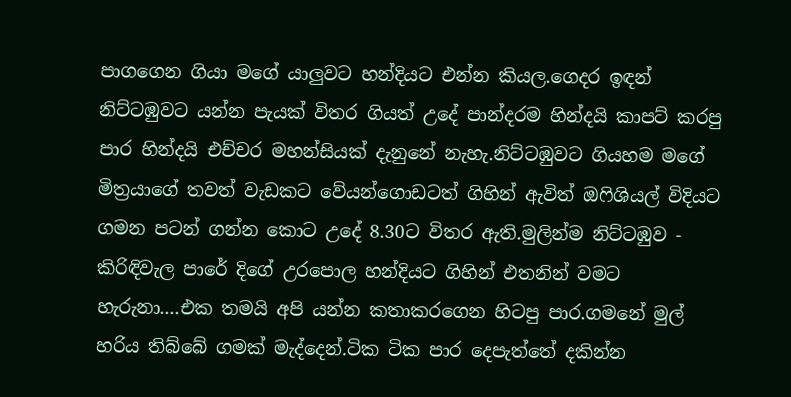පාගගෙන ගියා මගේ යාලුවට හන්දියට එන්න කියල.ගෙදර ඉඳන් නිට්ටඹුවට යන්න පැයක් විතර ගියත් උදේ පාන්දරම හින්දයි කාපට් කරපු පාර හින්දයි එච්චර මහන්සියක් දැනුනේ නැහැ.නිට්ටඹුවට ගියහම මගේ මිත්‍රයාගේ තවත් වැඩකට වේයන්ගොඩටත් ගිහින් ඇවිත් ඔෆිශියල් විදියට ගමන පටන් ගන්න කොට උදේ 8.30ට විතර ඇති.මුලින්ම නිට්ටඹුව - කිරිඳිවැල පාරේ දිගේ උරපොල හන්දියට ගිහින් එතනින් වමට හැරුනා....එක තමයි අපි යන්න කතාකරගෙන හිටපු පාර.ගමනේ මුල් හරිය තිබ්බේ ගමක් මැද්දෙන්.ටික ටික පාර දෙපැත්තේ දකින්න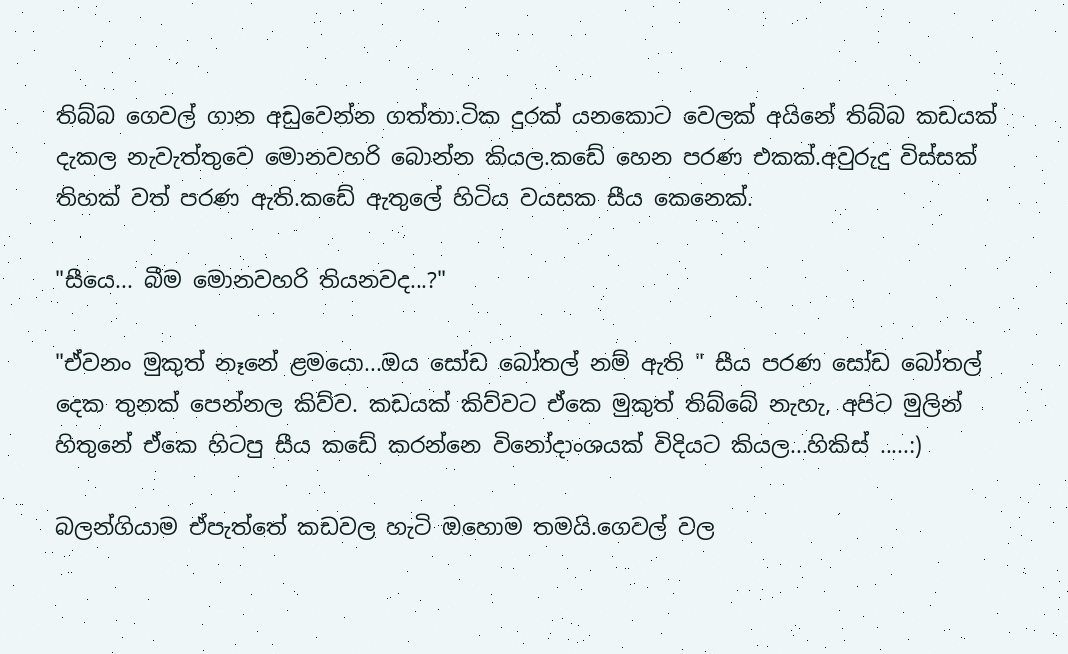තිබ්බ ගෙවල් ගාන අඩුවෙන්න ගත්තා.ටික දුරක් යනකොට වෙලක් අයිනේ තිබ්බ කඩයක් දැකල නැවැත්තුවෙ මොනවහරි බොන්න කියල.කඩේ හෙන පරණ එකක්.අවුරුදු විස්සක් තිහක් වත් පරණ ඇති.කඩේ ඇතුලේ හිටිය වයසක සීය කෙනෙක්.

"සීයෙ... බීම මොනවහරි තියනවද...?"

"ඒවනං මුකුත් නෑනේ ළමයො...ඔය සෝඩ බෝතල් නම් ඇති " සීය පරණ සෝඩ බෝතල් දෙක තුනක් පෙන්නල කිව්ව. කඩයක් කිව්වට ඒකෙ මුකුත් තිබ්බේ නැහැ, අපිට මුලින් හිතුනේ ඒකෙ හිටපු සීය කඩේ කරන්නෙ විනෝදාංශයක් විදියට කියල...හිකිස් .....:)

බලන්ගියාම ඒපැත්තේ කඩවල හැටි ඔහොම තමයි.ගෙවල් වල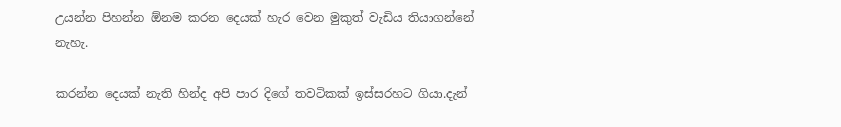උයන්න පිහන්න ඕනම කරන දෙයක් හැර වෙන මුකුත් වැඩිය තියාගන්නේ නැහැ.

කරන්න දෙයක් නැති හින්ද අපි පාර දිගේ තවටිකක් ඉස්සරහට ගියා.දැන්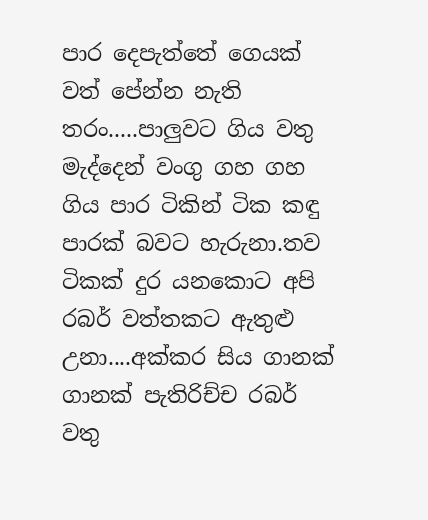පාර දෙපැත්තේ ගෙයක් වත් පේන්න නැති තරං.....පාලුවට ගිය වතු මැද්දෙන් වංගු ගහ ගහ ගිය පාර ටිකින් ටික කඳු පාරක් බවට හැරුනා.තව ටිකක් දුර යනකොට අපි රබර් වත්තකට ඇතුළු උනා....අක්කර සිය ගානක් ගානක් පැතිරිච්ච රබර් වතු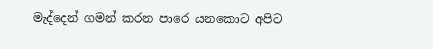මැද්දෙන් ගමන් කරන පාරෙ යනකොට අපිට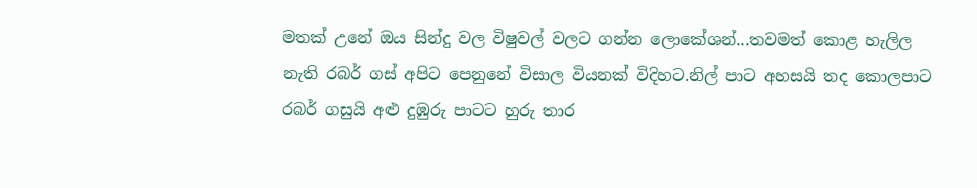මතක් උනේ ඔය සින්දු වල විෂුවල් වලට ගන්න ලොකේශන්...තවමත් කොළ හැලිල නැති රබර් ගස් අපිට පෙනුනේ විසාල වියනක් විදිහට.නිල් පාට අහසයි තද කොලපාට රබර් ගසුයි අළු දුඹුරු පාටට හුරු තාර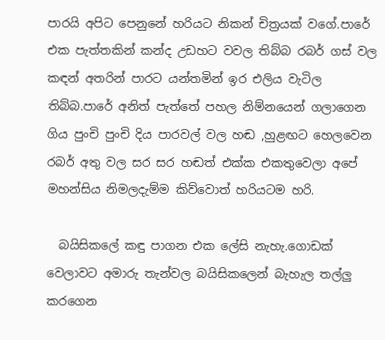පාරයි අපිට පෙනුනේ හරියට නිකන් චිත්‍රයක් වගේ.පාරේ එක පැත්තකින් කන්ද උඩහට වවල තිබ්බ රබර් ගස් වල කඳන් අතරින් පාරට යන්තමින් ඉර එලිය වැටිල තිබ්බ.පාරේ අනිත් පැත්තේ පහල නිම්නයෙන් ගලාගෙන ගිය පුංචි පුංචි දිය පාරවල් වල හඬ ,හුළඟට හෙලවෙන රබර් අතු වල සර සර හඬත් එක්ක එකතුවෙලා අපේ මහන්සිය නිමලදැම්ම කිව්වොත් හරියටම හරි.

  බයිසිකලේ කඳු පාගන එක ලේසි නැහැ.ගොඩක් වෙලාවට අමාරු තැන්වල බයිසිකලෙන් බැහැල තල්ලු කරගෙන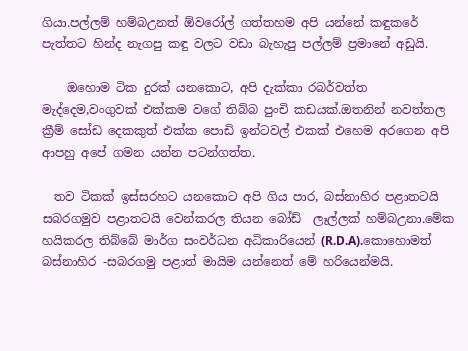ගියා.පල්ලම් හම්බඋනත් ඕවරෝල් ගත්තහම අපි යන්නේ කඳුකරේ පැත්තට හින්ද නැගපු කඳු වලට වඩා බැහැපු පල්ලම් ප්‍රමානේ අඩුයි.

    ඔහොම ටික දුරක් යනකොට, අපි දැක්කා රබර්වත්ත මැද්දෙම,වංගුවක් එක්කම වගේ තිබ්බ පුංචි කඩයක්.ඔතනින් නවත්තල ක්‍රීම් සෝඩ දෙකකුත් එක්ක පොඩි ඉන්ටවල් එකක් එහෙම අරගෙන අපි ආපහු අපේ ගමන යන්න පටන්ගත්ත.

  තව ටිකක් ඉස්සරහට යනකොට අපි ගිය පාර, බස්නාහිර පළාතටයි සබරගමුව පළාතටයි වෙන්කරල තියන බෝඩ්  ලෑල්ලක් හම්බඋනා.මේක හයිකරල තිබ්බේ මාර්ග සංවර්ධන අධිකාරියෙන් (R.D.A).කොහොමත් බස්නාහිර -සබරගමු පළාත් මායිම යන්නෙත් මේ හරියෙන්මයි.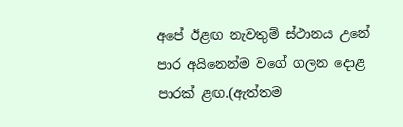අපේ ඊළඟ නැවතුම් ස්ථානය උනේ පාර අයිනෙන්ම වගේ ගලන දොළ පාරක් ළඟ.(ඇත්තම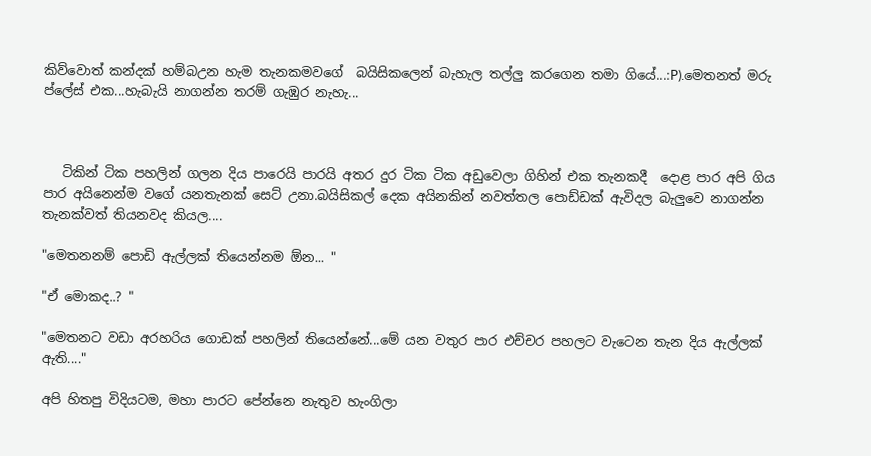කිව්වොත් කන්දක් හම්බඋන හැම තැනකමවගේ  බයිසිකලෙන් බැහැල තල්ලු කරගෙන තමා ගියේ...:P).මෙතනත් මරු ප්ලේස් එක...හැබැයි නාගන්න තරම් ගැඹුර නැහැ...



   ටිකින් ටික පහලින් ගලන දිය පාරෙයි පාරයි අතර දුර ටික ටික අඩුවෙලා ගිහින් එක තැනකදී  දොළ පාර අපි ගිය පාර අයිනෙන්ම වගේ යනතැනක් සෙට් උනා.බයිසිකල් දෙක අයිනකින් නවත්තල පොඩ්ඩක් ඇවිදල බැලුවෙ නාගන්න තැනක්වත් තියනවද කියල....

"මෙතනනම් පොඩි ඇල්ලක් තියෙන්නම ඕන... "

"ඒ මොකද..? "

"මෙතනට වඩා අරහරිය ගොඩක් පහලින් තියෙන්නේ...මේ යන වතුර පාර එච්චර පහලට වැටෙන තැන දිය ඇල්ලක් ඇති...."

අපි හිතපු විදියටම, මහා පාරට පේන්නෙ නැතුව හැංගිලා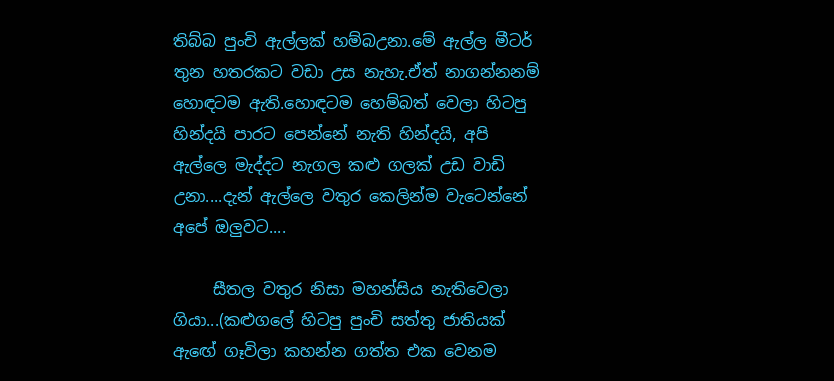තිබ්බ පුංචි ඇල්ලක් හම්බඋනා.මේ ඇල්ල මීටර්  තුන හතරකට වඩා උස නැහැ.ඒත් නාගන්නනම් හොඳටම ඇති.හොඳටම හෙම්බත් වෙලා හිටපු හින්දයි පාරට පෙන්නේ නැති හින්දයි, අපි ඇල්ලෙ මැද්දට නැගල කළු ගලක් උඩ වාඩි උනා....දැන් ඇල්ලෙ වතුර කෙලින්ම වැටෙන්නේ අපේ ඔලුවට....

     සීතල වතුර නිසා මහන්සිය නැතිවෙලා ගියා...(කළුගලේ හිටපු පුංචි සත්තු ජාතියක් ඇඟේ ගෑවිලා කහන්න ගත්ත එක වෙනම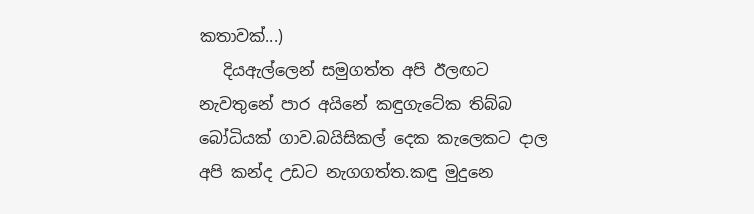කතාවක්...)
   දියඇල්ලෙන් සමුගත්ත අපි ඊලඟට නැවතුනේ පාර අයිනේ කඳුගැටේක තිබ්බ බෝධියක් ගාව.බයිසිකල් දෙක කැලෙකට දාල අපි කන්ද උඩට නැගගත්ත.කඳු මුදුනෙ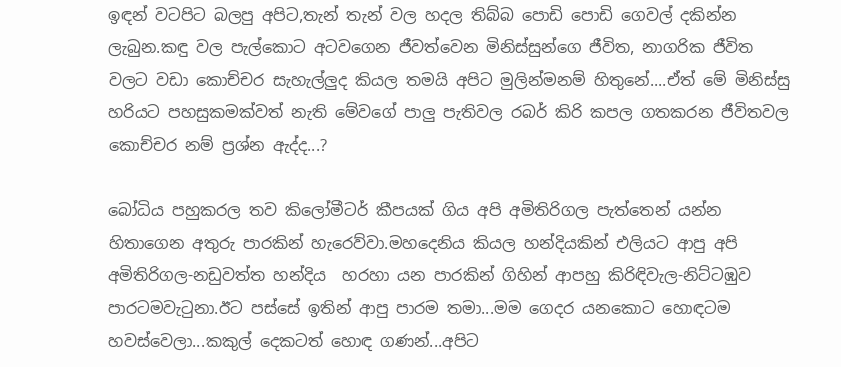ඉඳන් වටපිට බලපු අපිට,තැන් තැන් වල හදල තිබ්බ පොඩි පොඩි ගෙවල් දකින්න ලැබුන.කඳු වල පැල්කොට අටවගෙන ජීවත්වෙන මිනිස්සුන්ගෙ ජීවිත, නාගරික ජීවිත වලට වඩා කොච්චර සැහැල්ලුද කියල තමයි අපිට මුලින්මනම් හිතුනේ....ඒත් මේ මිනිස්සු හරියට පහසුකමක්වත් නැති මේවගේ පාලු පැතිවල රබර් කිරි කපල ගතකරන ජීවිතවල කොච්චර නම් ප්‍රශ්න ඇද්ද...?

බෝධිය පහුකරල තව කිලෝමීටර් කීපයක් ගිය අපි අමිතිරිගල පැත්තෙන් යන්න හිතාගෙන අතුරු පාරකින් හැරෙව්වා.මහදෙනිය කියල හන්දියකින් එලියට ආපු අපි අමිතිරිගල-නඩුවත්ත හන්දිය  හරහා යන පාරකින් ගිහින් ආපහු කිරිඳිවැල-නිට්ටඹුව පාරටමවැටුනා.ඊට පස්සේ ඉතින් ආපු පාරම තමා...මම ගෙදර යනකොට හොඳටම හවස්වෙලා...කකුල් දෙකටත් හොඳ ගණන්...අපිට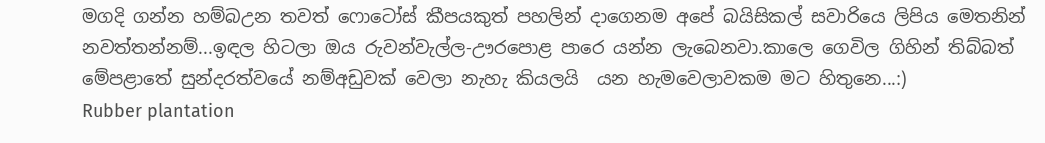මගදි ගන්න හම්බඋන තවත් ෆොටෝස් කීපයකුත් පහලින් දාගෙනම අපේ බයිසිකල් සවාරියෙ ලිපිය මෙතනින් නවත්තන්නම්...ඉඳල හිටලා ඔය රුවන්වැල්ල-ඌරපොළ පාරෙ යන්න ලැබෙනවා.කාලෙ ගෙවිල ගිහින් තිබ්බත් මේපළාතේ සුන්දරත්වයේ නම්අඩුවක් වෙලා නැහැ කියලයි  යන හැමවෙලාවකම මට හිතුනෙ...:)
Rubber plantation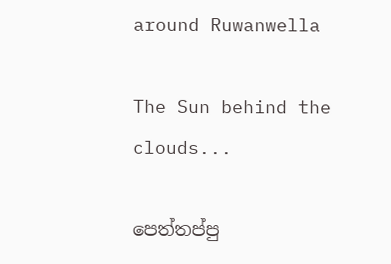around Ruwanwella

The Sun behind the clouds...

පෙත්තප්පු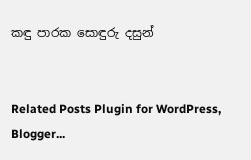කඳු පාරක සොඳුරු දසුන්


Related Posts Plugin for WordPress, Blogger...